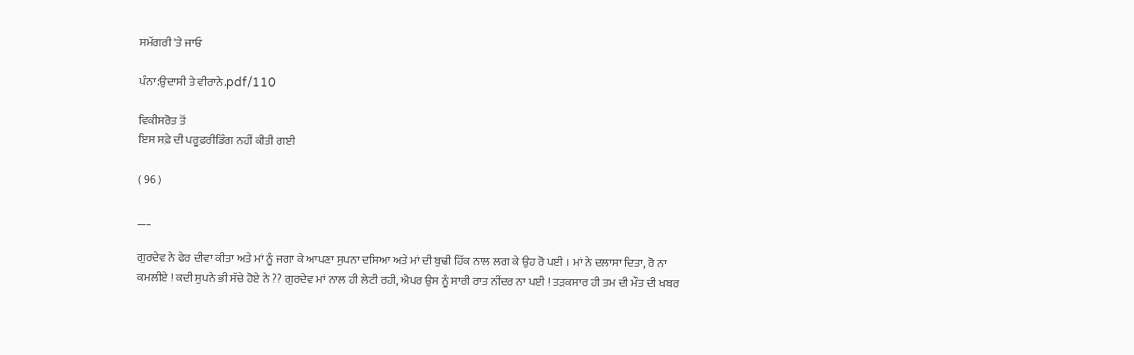ਸਮੱਗਰੀ 'ਤੇ ਜਾਓ

ਪੰਨਾ:ਉਦਾਸੀ ਤੇ ਵੀਰਾਨੇ.pdf/110

ਵਿਕੀਸਰੋਤ ਤੋਂ
ਇਸ ਸਫ਼ੇ ਦੀ ਪਰੂਫ਼ਰੀਡਿੰਗ ਨਹੀਂ ਕੀਤੀ ਗਈ

( 96 )

___

ਗੁਰਦੇਵ ਨੇ ਫੇਰ ਦੀਵਾ ਕੀਤਾ ਅਤੇ ਮਾਂ ਨੂੰ ਜਗਾ ਕੇ ਆਪਣਾ ਸੁਪਨਾ ਦਸਿਆ ਅਤੇ ਮਾਂ ਦੀ ਬੁਢੀ ਹਿੱਕ ਨਾਲ ਲਗ ਕੇ ਉਹ ਰੋ ਪਈ । ਮਾਂ ਨੇ ਦਲਾਸਾ ਦਿਤਾ, ਰੋ ਨਾ ਕਮਲੀਏ ! ਕਦੀ ਸੁਪਨੇ ਭੀ ਸੱਚੇ ਹੋਏ ਨੇ ?? ਗੁਰਦੇਵ ਮਾਂ ਨਾਲ ਹੀ ਲੇਟੀ ਰਹੀ, ਐਪਰ ਉਸ ਨੂੰ ਸਾਰੀ ਰਾਤ ਨੀਂਦਰ ਨਾ ਪਈ ! ਤੜਕਸਾਰ ਹੀ ਤਮ ਦੀ ਮੌਤ ਦੀ ਖਬਰ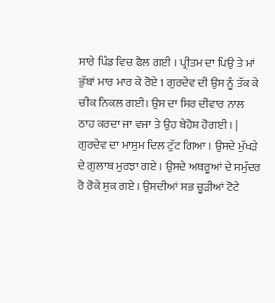ਸਾਰੇ ਪਿੰਡ ਵਿਚ ਫੈਲ ਗਈ । ਪ੍ਰੀਤਮ ਦਾ ਪਿਉ ਤੇ ਮਾਂ ਭੁੱਬਾਂ ਮਾਰ ਮਾਰ ਕੇ ਰੋਏ 1 ਗੁਰਦੇਵ ਦੀ ਉਸ ਨੂੰ ਤੱਕ ਕੇ ਚੀਕ ਨਿਕਲ ਗਈ। ਉਸ ਦਾ ਸਿਰ ਦੀਵਾਰ ਨਾਲ ਠਾਹ ਕਰਦਾ ਜਾ ਵਜਾ ਤੇ ਉਹ ਬੇਹੋਸ਼ ਹੋਗਈ । | ਗੁਰਦੇਵ ਦਾ ਮਾਸੁਮ ਦਿਲ ਟੁੱਟ ਗਿਆ । ਉਸਦੇ ਮੁੱਖੜੇ ਦੇ ਗੁਲਾਬ ਮੁਰਝਾ ਗਏ । ਉਸਦੇ ਅਥਰੂਆਂ ਦੇ ਸਮੁੰਦਰ ਰੋ ਰੋਕੇ ਸੁਕ ਗਏ । ਉਸਦੀਆਂ ਸਭ ਚੂੜੀਆਂ ਟੋਟੇ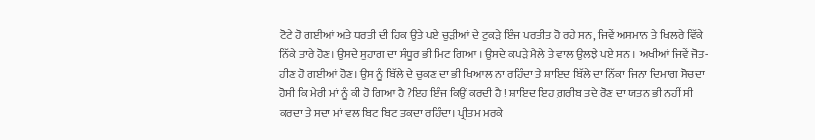ਟੋਟੇ ਹੋ ਗਈਆਂ ਅਤੇ ਧਰਤੀ ਦੀ ਹਿਕ ਉਤੇ ਪਏ ਚੁੜੀਆਂ ਦੇ ਟੁਕੜੇ ਇੰਜ ਪਰਤੀਤ ਹੋ ਰਹੇ ਸਨ, ਜਿਵੇਂ ਅਸਮਾਨ ਤੇ ਖਿਲਰੇ ਵਿੱਕੇ ਨਿੱਕੇ ਤਾਰੇ ਹੋਣ। ਉਸਦੇ ਸੁਹਾਗ ਦਾ ਸੰਧੂਰ ਭੀ ਮਿਟ ਗਿਆ । ਉਸਦੇ ਕਪੜੇ ਮੈਲੇ ਤੇ ਵਾਲ ਉਲਝੇ ਪਏ ਸਨ । ਅਖੀਆਂ ਜਿਵੇਂ ਜੋਤ-ਹੀਣ ਹੋ ਗਈਆਂ ਹੋਣ। ਉਸ ਨੂੰ ਬਿੱਲੇ ਦੇ ਚੁਕਣ ਦਾ ਭੀ ਖਿਆਲ ਨਾ ਰਹਿੰਦਾ ਤੇ ਸ਼ਾਇਦ ਬਿੱਲੇ ਦਾ ਨਿੱਕਾ ਜਿਨਾ ਦਿਮਾਗ ਸੋਚਦਾ ਹੋਸੀ ਕਿ ਮੇਰੀ ਮਾਂ ਨੂੰ ਕੀ ਹੋ ਗਿਆ ਹੈ ?ਇਹ ਇੰਜ ਕਿਉਂ ਕਰਦੀ ਹੈ ! ਸ਼ਾਇਦ ਇਹ ਗ਼ਰੀਬ ਤਦੇ ਰੋਣ ਦਾ ਯਤਨ ਭੀ ਨਹੀਂ ਸੀ ਕਰਦਾ ਤੇ ਸਦਾ ਮਾਂ ਵਲ ਬਿਟ ਬਿਟ ਤਕਦਾ ਰਹਿੰਦਾ। ਪ੍ਰੀਤਮ ਮਰਕੇ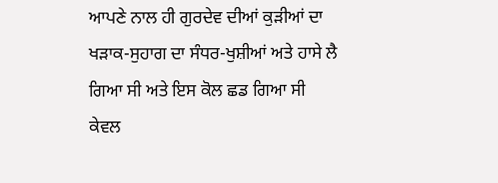ਆਪਣੇ ਨਾਲ ਹੀ ਗੁਰਦੇਵ ਦੀਆਂ ਕੁੜੀਆਂ ਦਾ ਖੜਾਕ-ਸੁਹਾਗ ਦਾ ਸੰਧਰ-ਖੁਸ਼ੀਆਂ ਅਤੇ ਹਾਸੇ ਲੈ ਗਿਆ ਸੀ ਅਤੇ ਇਸ ਕੋਲ ਛਡ ਗਿਆ ਸੀ ਕੇਵਲ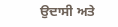ਉਦਾਸੀ ਅਤੇ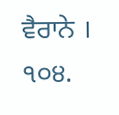ਵੈਰਾਨੇ । ੧੦੪.